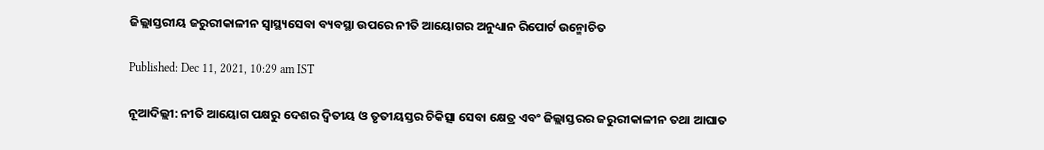ଜିଲ୍ଲାସ୍ତରୀୟ ଜରୁରୀକାଳୀନ ସ୍ୱାସ୍ଥ୍ୟସେବା ବ୍ୟବସ୍ଥା ଉପରେ ନୀତି ଆୟୋଗର ଅନୁଧ୍ୟାନ ରିପୋର୍ଟ ଉନ୍ମୋଚିତ

Published: Dec 11, 2021, 10:29 am IST

ନୂଆଦିଲ୍ଲୀ: ନୀତି ଆୟୋଗ ପକ୍ଷରୁ ଦେଶର ଦ୍ୱିତୀୟ ଓ ତୃତୀୟସ୍ତର ଚିକିତ୍ସା ସେବା କ୍ଷେତ୍ର ଏବଂ ଜିଲ୍ଲାସ୍ତରର ଜରୁରୀକାଳୀନ ତଥା ଆଘାତ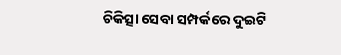ଚିକିତ୍ସା ସେବା ସମ୍ପର୍କରେ ଦୁଇଟି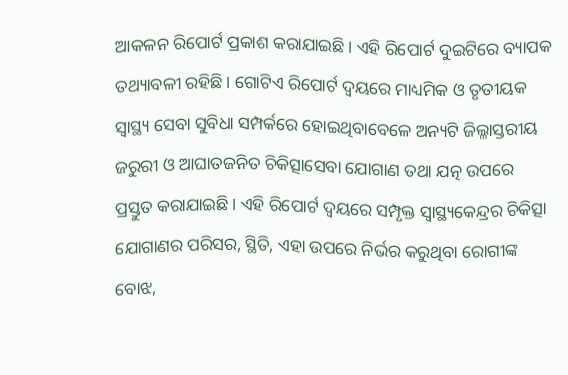ଆକଳନ ରିପୋର୍ଟ ପ୍ରକାଶ କରାଯାଇଛି। ଏହି ରିପୋର୍ଟ ଦୁଇଟିରେ ବ୍ୟାପକ ତଥ୍ୟାବଳୀ ରହିଛି। ଗୋଟିଏ ରିପୋର୍ଟ ଦ୍ୱୟରେ ମାଧ୍ୟମିକ ଓ ତୃତୀୟକ ସ୍ୱାସ୍ଥ୍ୟ ସେବା ସୁବିଧା ସମ୍ପର୍କରେ ହୋଇଥିବାବେଳେ ଅନ୍ୟଟି ଜିଲ୍ଳାସ୍ତରୀୟ ଜରୁରୀ ଓ ଆଘାତଜନିତ ଚିକିତ୍ସାସେବା ଯୋଗାଣ ତଥା ଯତ୍ନ ଉପରେ ପ୍ରସ୍ତୁତ କରାଯାଇଛି। ଏହି ରିପୋର୍ଟ ଦ୍ୱୟରେ ସମ୍ପୃକ୍ତ ସ୍ୱାସ୍ଥ୍ୟକେନ୍ଦ୍ରର ଚିକିତ୍ସା ଯୋଗାଣର ପରିସର, ସ୍ଥିତି, ଏହା ଉପରେ ନିର୍ଭର କରୁଥିବା ରୋଗୀଙ୍କ ବୋଝ,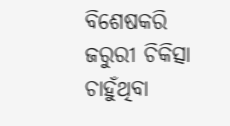ବିଶେଷକରି ଜରୁରୀ ଚିକିତ୍ସା ଚାହୁଁଥିବା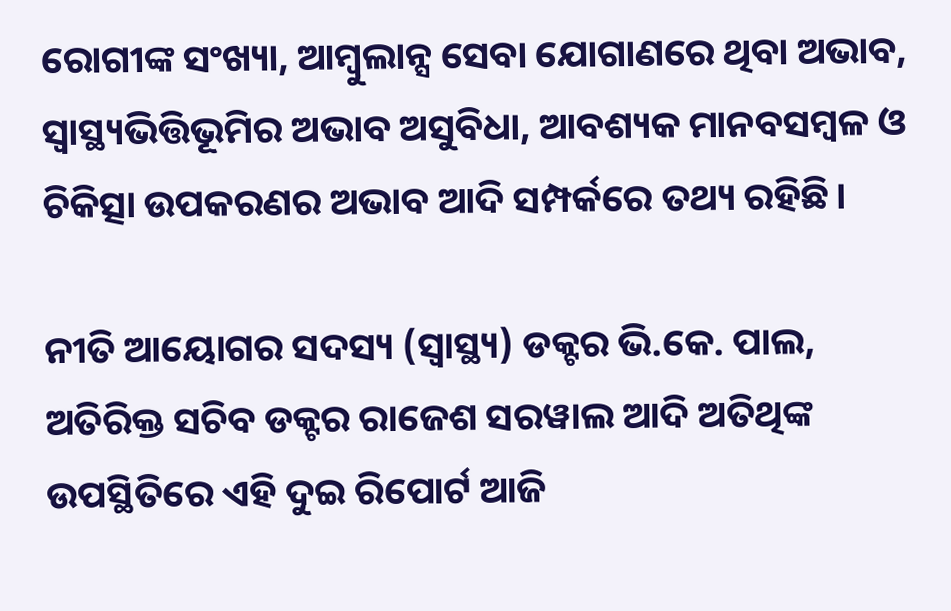ରୋଗୀଙ୍କ ସଂଖ୍ୟା, ଆମ୍ବୁଲାନ୍ସ ସେବା ଯୋଗାଣରେ ଥିବା ଅଭାବ, ସ୍ୱାସ୍ଥ୍ୟଭିତ୍ତିଭୂମିର ଅଭାବ ଅସୁବିଧା, ଆବଶ୍ୟକ ମାନବସମ୍ବଳ ଓ ଚିକିତ୍ସା ଉପକରଣର ଅଭାବ ଆଦି ସମ୍ପର୍କରେ ତଥ୍ୟ ରହିଛି।

ନୀତି ଆୟୋଗର ସଦସ୍ୟ (ସ୍ୱାସ୍ଥ୍ୟ) ଡକ୍ଟର ଭି.କେ. ପାଲ, ଅତିରିକ୍ତ ସଚିବ ଡକ୍ଟର ରାଜେଶ ସରୱାଲ ଆଦି ଅତିଥିଙ୍କ ଉପସ୍ଥିତିରେ ଏହି ଦୁଇ ରିପୋର୍ଟ ଆଜି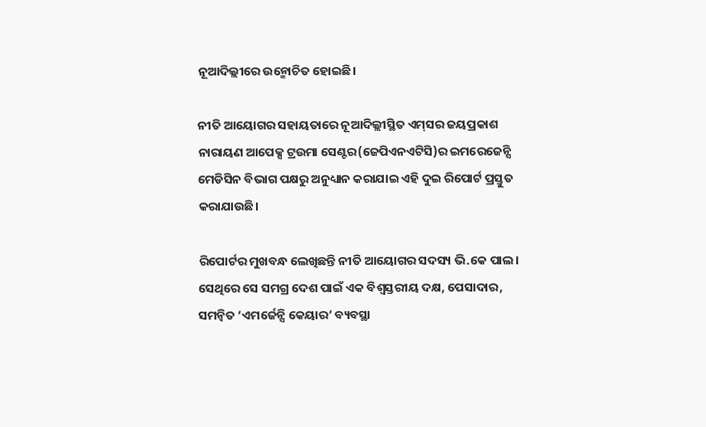ନୂଆଦିଲ୍ଲୀରେ ଉନ୍ମୋଚିତ ହୋଇଛି।

ନୀତି ଆୟୋଗର ସହାୟତାରେ ନୂଆଦିଲ୍ଲୀସ୍ଥିତ ଏମ୍‌ସର ଜୟପ୍ରକାଶ ନାରାୟଣ ଆପେକ୍ସ ଟ୍ରଉମା ସେଣ୍ଟର(ଜେପିଏନଏଟିସି)ର ଇମରେଜେନ୍ସି ମେଡିସିନ ବିଭାଗ ପକ୍ଷରୁ ଅନୁଧ୍ୟାନ କରାଯାଇ ଏହି ଦୁଇ ରିପୋର୍ଟ ପ୍ରସ୍ତୁତ କରାଯାଉଛି।

ରିପୋର୍ଟର ମୁଖବନ୍ଧ ଲେଖିଛନ୍ତି ନୀତି ଆୟୋଗର ସଦସ୍ୟ ଭି.କେ ପାଲ। ସେଥିରେ ସେ ସମଗ୍ର ଦେଶ ପାଇଁ ଏକ ବିଶ୍ୱସ୍ତରୀୟ ଦକ୍ଷ, ପେସାଦାର, ସମନ୍ୱିତ ‘ଏମର୍ଜେନ୍ସି କେୟାର’ ବ୍ୟବସ୍ଥା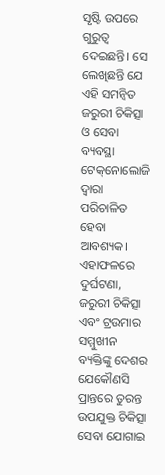ସୃଷ୍ଟି ଉପରେ ଗୁରୁତ୍ୱ ଦେଇଛନ୍ତି। ସେ ଲେଖିଛନ୍ତି ଯେ ଏହି ସମନ୍ୱିତ ଜରୁରୀ ଚିକିତ୍ସା ଓ ସେବା ବ୍ୟବସ୍ଥା ଟେକ୍‌ନୋଲୋଜି ଦ୍ୱାରା ପରିଚାଳିତ ହେବା ଆବଶ୍ୟକ। ଏହାଫଳରେ ଦୁର୍ଘଟଣା, ଜରୁରୀ ଚିକିତ୍ସା ଏବଂ ଟ୍ରଉମାର ସମ୍ମୁଖୀନ ବ୍ୟକ୍ତିଙ୍କୁ ଦେଶର ଯେକୌଣସି ପ୍ରାନ୍ତରେ ତୁରନ୍ତ ଉପଯୁକ୍ତ ଚିକିତ୍ସା ସେବା ଯୋଗାଇ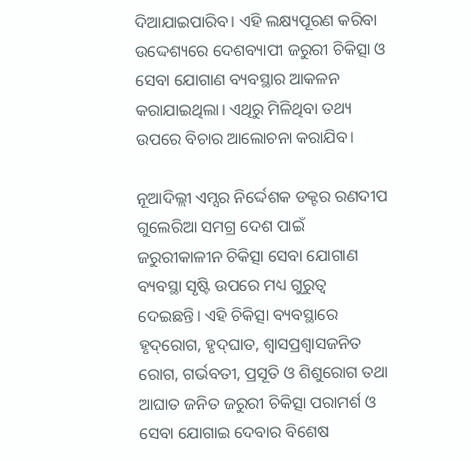ଦିଆଯାଇପାରିବ। ଏହି ଲକ୍ଷ୍ୟପୂରଣ କରିବା ଉଦ୍ଦେଶ୍ୟରେ ଦେଶବ୍ୟାପୀ ଜରୁରୀ ଚିକିତ୍ସା ଓ ସେବା ଯୋଗାଣ ବ୍ୟବସ୍ଥାର ଆକଳନ କରାଯାଇଥିଲା। ଏଥିରୁ ମିଳିଥିବା ତଥ୍ୟ ଉପରେ ବିଚାର ଆଲୋଚନା କରାଯିବ।

ନୂଆଦିଲ୍ଲୀ ଏମ୍ସର ନିର୍ଦ୍ଦେଶକ ଡକ୍ଟର ରଣଦୀପ ଗୁଲେରିଆ ସମଗ୍ର ଦେଶ ପାଇଁ ଜରୁରୀକାଳୀନ ଚିକିତ୍ସା ସେବା ଯୋଗାଣ ବ୍ୟବସ୍ଥା ସୃଷ୍ଟି ଉପରେ ମଧ୍ୟ ଗୁରୁତ୍ୱ ଦେଇଛନ୍ତି। ଏହି ଚିକିତ୍ସା ବ୍ୟବସ୍ଥାରେ ହୃଦ୍‌ରୋଗ, ହୃଦ୍‌ଘାତ, ଶ୍ୱାସପ୍ରଶ୍ୱାସଜନିତ ରୋଗ, ଗର୍ଭବତୀ, ପ୍ରସୂତି ଓ ଶିଶୁରୋଗ ତଥା ଆଘାତ ଜନିତ ଜରୁରୀ ଚିକିତ୍ସା ପରାମର୍ଶ ଓ ସେବା ଯୋଗାଇ ଦେବାର ବିଶେଷ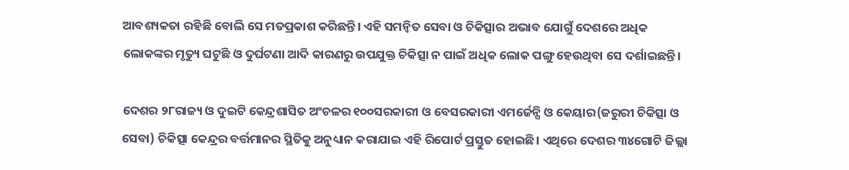ଆବଶ୍ୟକତା ରହିଛି ବୋଲି ସେ ମତପ୍ରକାଶ କରିଛନ୍ତି। ଏହି ସମନ୍ୱିତ ସେବା ଓ ଚିକିତ୍ସାର ଅଭାବ ଯୋଗୁଁ ଦେଶରେ ଅଧିକ ଲୋକଙ୍କର ମୃତ୍ୟୁ ଘଟୁଛି ଓ ଦୁର୍ଘଟଣା ଆଦି କାରଣରୁ ଉପଯୁକ୍ତ ଚିକିତ୍ସା ନ ପାଇଁ ଅଧିକ ଲୋକ ପଙ୍ଗୁ ହେଉଥିବା ସେ ଦର୍ଶାଇଛନ୍ତି।

ଦେଶର ୨୮ରାଜ୍ୟ ଓ ଦୁଇଟି କେନ୍ଦ୍ରଶାସିତ ଅଂଚଳର ୧୦୦ସରକାରୀ ଓ ବେସରକାରୀ ଏମର୍ଜେନ୍ସି ଓ କେୟାର(ଜରୁରୀ ଚିକିତ୍ସା ଓ ସେବା) ଚିକିତ୍ସା କେନ୍ଦ୍ରର ବର୍ତ୍ତମାନର ସ୍ଥିତିକୁ ଅନୁଧ୍ୟାନ କରାଯାଇ ଏହି ରିପୋର୍ଟ ପ୍ରସ୍ତୁତ ହୋଇଛି। ଏଥିରେ ଦେଶର ୩୪ଗୋଟି ଜିଲ୍ଲା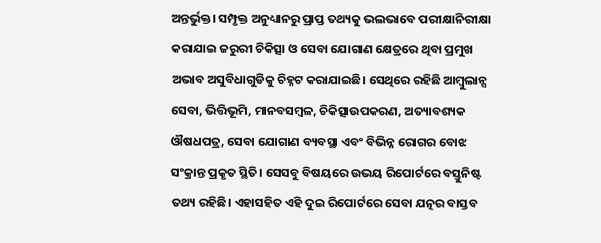ଅନ୍ତର୍ଭୁକ୍ତ। ସମ୍ପୃକ୍ତ ଅନୁଧ୍ୟାନରୁ ପ୍ରାପ୍ତ ତଥ୍ୟକୁ ଭଲଭାବେ ପରୀକ୍ଷାନିରୀକ୍ଷା କରାଯାଇ ଜରୁରୀ ଚିକିତ୍ସା ଓ ସେବା ଯୋଗାଣ କ୍ଷେତ୍ରରେ ଥିବା ପ୍ରମୁଖ ଅଭାବ ଅସୁବିଧାଗୁଡିକୁ ଚିହ୍ନଟ କରାଯାଇଛି। ସେଥିରେ ରହିଛି ଆମ୍ବୁଲାନ୍ସ ସେବା, ଭିତ୍ତିଭୂମି, ମାନବସମ୍ବଳ, ଚିକିତ୍ସାଉପକରଣ, ଅତ୍ୟାବଶ୍ୟକ ଔଷଧପତ୍ର, ସେବା ଯୋଗାଣ ବ୍ୟବସ୍ଥା ଏବଂ ବିଭିନ୍ନ ରୋଗର ବୋଝ ସଂକ୍ରାନ୍ତ ପ୍ରକୃତ ସ୍ଥିତି। ସେସବୁ ବିଷୟରେ ଉଭୟ ରିପୋର୍ଟରେ ବସ୍ତୁନିଷ୍ଟ  ତଥ୍ୟ ରହିଛି। ଏହାସହିତ ଏହି ଦୁଇ ରିପୋର୍ଟରେ ସେବା ଯତ୍ନର ବାସ୍ତବ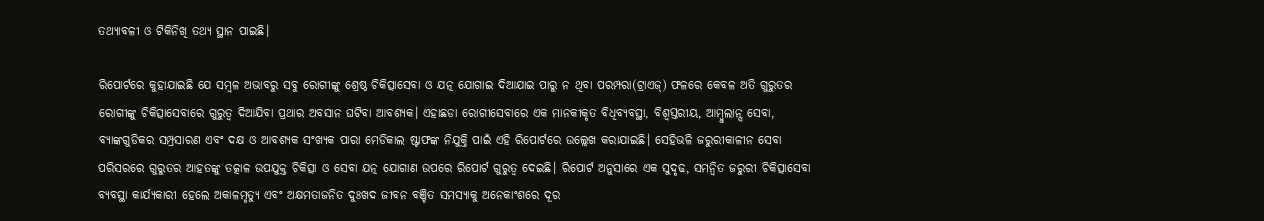ତଥ୍ୟାବଳୀ ଓ ଟିକିନିଖି ତଥ୍ୟ ସ୍ଥାନ ପାଇଛି।

ରିପୋର୍ଟରେ କୁହାଯାଇଛି ଯେ ସମ୍ବଳ ଅଭାବରୁ ସବୁ ରୋଗୀଙ୍କୁ ଶ୍ରେଷ୍ଠ ଚିକିତ୍ସାସେବା ଓ ଯତ୍ନ ଯୋଗାଇ ଦିଆଯାଇ ପାରୁ ନ ଥିବା ପରମ୍ପରା(ଟ୍ରାଏଜ୍‌) ଫଳରେ କେବଳ ଅତି ଗୁରୁତର ରୋଗୀଙ୍କୁ ଚିକିତ୍ସାସେବାରେ ଗୁରୁତ୍ୱ ଦିଆଯିବା ପ୍ରଥାର ଅବସାନ ଘଟିବା ଆବଶ୍ୟକ। ଏହାଛଡା ରୋଗୀସେବାରେ ଏକ ମାନକୀକୃତ ବିଧିବ୍ୟବସ୍ଥା, ବିଶ୍ୱସ୍ତରୀୟ, ଆମ୍ବୁଲାନ୍ସ ସେବା, ବ୍ୟାଙ୍କଗୁଡିକର ସମ୍ପ୍ରସାରଣ ଏବଂ ଦକ୍ଷ ଓ ଆବଶ୍ୟକ ସଂଖ୍ୟକ ପାରା ମେଡିକାଲ ଷ୍ଟାଫଙ୍କ ନିଯୁକ୍ତି ପାଇଁ ଏହି ରିପୋର୍ଟରେ ଉଲ୍ଲେଖ କରାଯାଇଛି। ସେହିଭଳି ଜରୁରୀକାଳୀନ ସେବା ପରିସରରେ ଗୁରୁତର ଆହତଙ୍କୁ ତତ୍କାଳ ଉପଯୁକ୍ତ ଚିକିତ୍ସା ଓ ସେବା ଯତ୍ନ ଯୋଗାଣ ଉପରେ ରିପୋର୍ଟ ଗୁରୁତ୍ୱ ଦେଇଛି। ରିପୋର୍ଟ ଅନୁସାରେ ଏକ ସୁଦୃଢ, ସମନ୍ୱିତ ଜରୁରୀ ଚିକିତ୍ସାସେବା ବ୍ୟବସ୍ଥା କାର୍ଯ୍ୟକାରୀ ହେଲେ ଅକାଳମୃତ୍ୟୁ ଏବଂ ଅକ୍ଷମତାଜନିତ ଦୁଃଖଦ ଜୀବନ ବଞ୍ଚିତ ସମସ୍ୟାକୁ ଅନେକାଂଶରେ ଦୂର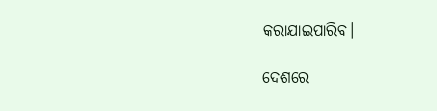କରାଯାଇପାରିବ।

ଦେଶରେ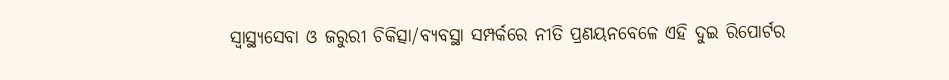ସ୍ୱାସ୍ଥ୍ୟସେବା ଓ ଜରୁରୀ ଚିକିତ୍ସା/ବ୍ୟବସ୍ଥା ସମ୍ପର୍କରେ ନୀତି ପ୍ରଣୟନବେଳେ ଏହି ଦୁଇ ରିପୋର୍ଟର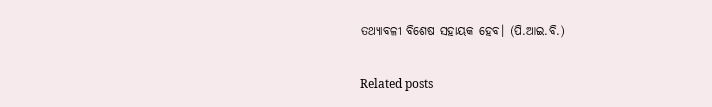ତଥ୍ୟାବଳୀ ବିଶେଷ ସହାୟକ ହେବ। (ପି.ଆଇ.ବି.)

Related posts